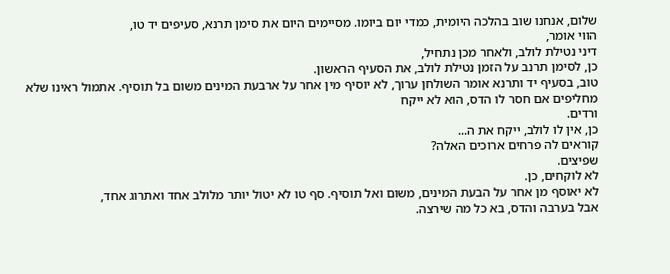שלום, אנחנו שוב בהלכה היומית, כמדי יום ביומו. מסיימים היום את סימן תרנא, סעיפים יד טו,
הווי אומר,
דיני נטילת לולב, ולאחר מכן נתחיל,
כן, לסימן תרנב על הזמן נטילת לולב, את הסעיף הראשון.
טוב, בסעיף יד ותרנא אומר השולחן ערוך, לא יוסיף מין אחר על ארבעת המינים משום בל תוסיף. אתמול ראינו שלא מחליפים אם חסר לו הדס, הוא לא ייקח
ורדים.
כן, אין לו לולב, ייקח את ה...
קוראים לה פרחים ארוכים האלה?
שפיצים.
לא לוקחים, כן.
לא יאוסף מן אחר על הבעת המינים, משום ואל תוסיף. סף טו לא יטול יותר מלולב אחד ואתרוג אחד,
אבל בערבה והדס, בא כל מה שירצה.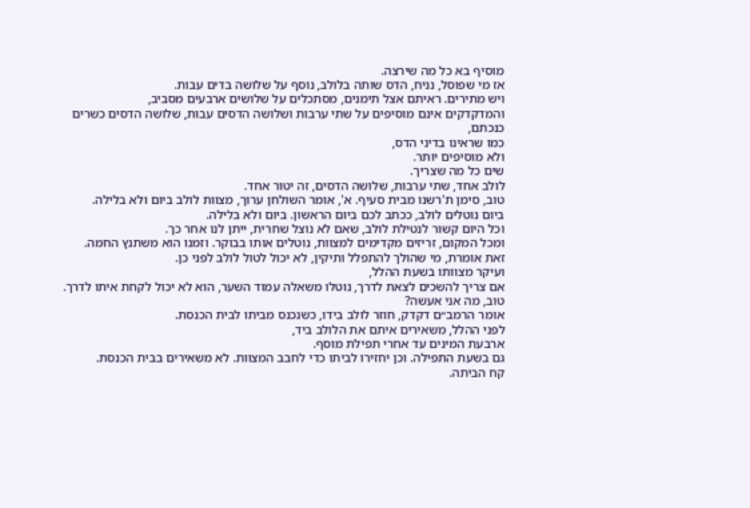מוסיף בא כל מה שירצה.
אז מי שפוסל, נניח, הדס שותה בלולב, נוסף על שלושה בדים עבות.
ויש מתירים. ראיתם אצל תימנים, מסתכלים על שלושים ארבעים מסביב,
והמדקדקים אינם מוסיפים על שתי ערבות ושלושה הדסים עבות, שלושה הדסים כשרים כנכתם,
כמו שראינו בדיני הדס,
ולא מוסיפים יותר.
שים כל מה שצריך.
לולב אחד, שתי ערבות, שלושה הדסים, זה יטור אחד.
טוב, סימן ת'רשנו מבית סעיף. א', אומר השולחן ערוך, מצוות לולב ביום ולא בלילה.
ביום נוטלים לולב, ככתב לכם ביום הראשון. ביום ולא בלילה.
וכל היום קשור לנטילת לולב, שאם לא נוצל שחרית, ייתן לנו אחר כך.
ומכל המקום, זריזים מקדימים למצוות, נוטלים אותו בבוקר. וזמנו הוא משתנץ החמה.
זאת אומרת, מי שהולך להתפלל ותיקין, לא יכול לטול לולב לפני כן.
ועיקר מצוותו בשעת ההלל,
אם צריך להשכים לצאת לדרך, נוטלו משאלה עמוד השער, הוא לא יכול לקחת איתו לדרך.
טוב, מה אני אעשה?
אומר הרמב״ם דקדק, חוזר לולב בידו, כשנכנס מביתו לבית הכנסת.
לפני ההלל, משאירים איתם את הלולב ביד,
ארבעת המינים עד אחרי תפילת מוסף.
גם בשעת התפילה. וכן יחזירו לביתו כדי לחבב המצוות. לא משאירים בבית הכנסת.
קח הביתה.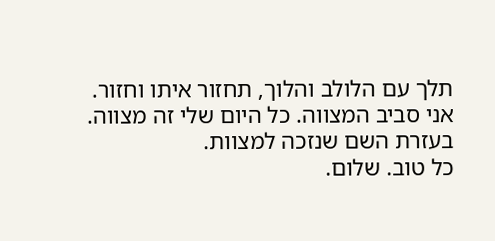תלך עם הלולב והלוך, תחזור איתו וחזור.
אני סביב המצווה. כל היום שלי זה מצווה.
בעזרת השם שנזכה למצוות.
כל טוב. שלום.